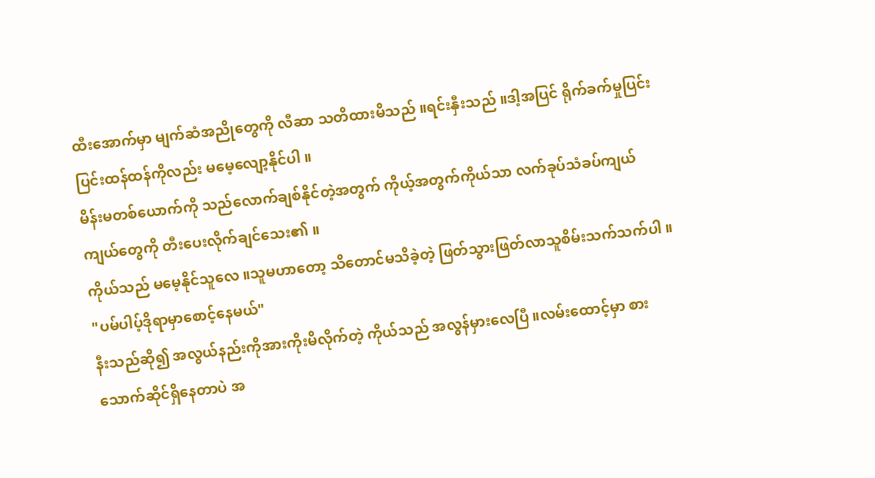ထီးအောက်မှာ မျက်ဆံအညိုတွေကို လီဆာ သတိထားမိသည် ။ရင်းနှီးသည် ။ဒါ့အပြင် ရိုက်ခက်မှုပြင်းပြင်းထန်ထန်ကိုလည်း မမေ့လျော့နိုင်ပါ ။
မိန်းမတစ်ယောက်ကို သည်လောက်ချစ်နိုင်တဲ့အတွက် ကိုယ့်အတွက်ကိုယ်သာ လက်ခုပ်သံခပ်ကျယ်ကျယ်တွေကို တီးပေးလိုက်ချင်သေး၏ ။
ကိုယ်သည် မမေ့နိုင်သူလေ ။သူမဟာတော့ သိတောင်မသိခဲ့တဲ့ ဖြတ်သွားဖြတ်လာသူစိမ်းသက်သက်ပါ ။
"ပမ်ပါပ့်ဒိုရာမှာစောင့်နေမယ်"
နီးသည်ဆို၍ အလွယ်နည်းကိုအားကိုးမိလိုက်တဲ့ ကိုယ်သည် အလွန်မှားလေပြီ ။လမ်းထောင့်မှာ စားသောက်ဆိုင်ရှိနေတာပဲ အ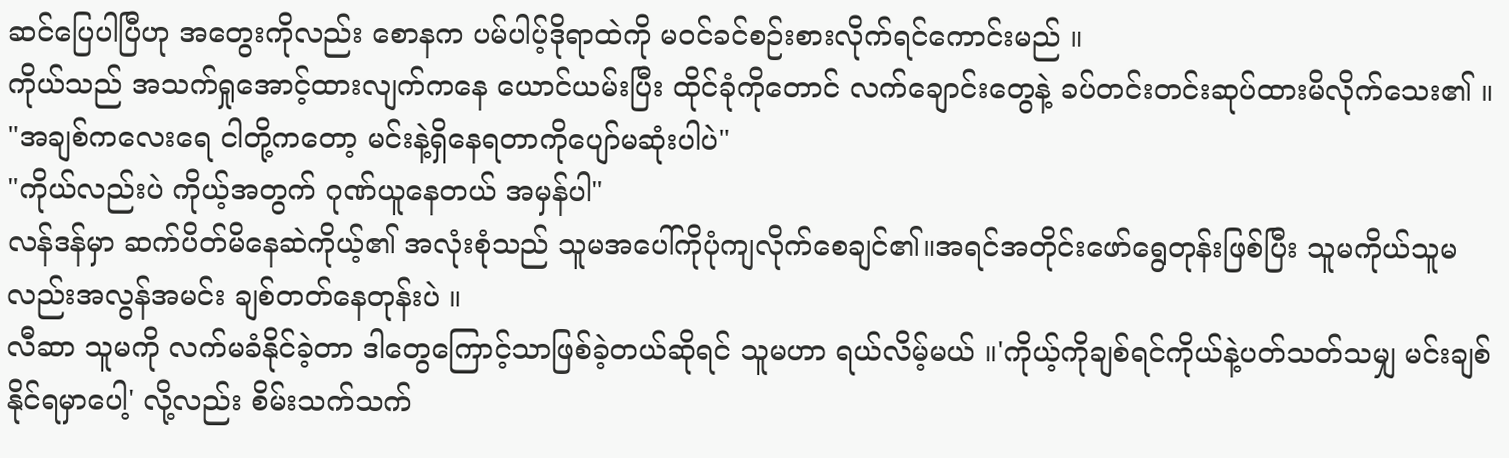ဆင်ပြေပါပြီဟု အတွေးကိုလည်း စောနက ပမ်ပါပ့်ဒိုရာထဲကို မဝင်ခင်စဉ်းစားလိုက်ရင်ကောင်းမည် ။
ကိုယ်သည် အသက်ရှုအောင့်ထားလျက်ကနေ ယောင်ယမ်းပြီး ထိုင်ခုံကိုတောင် လက်ချောင်းတွေနဲ့ ခပ်တင်းတင်းဆုပ်ထားမိလိုက်သေး၏ ။
"အချစ်ကလေးရေ ငါတို့ကတော့ မင်းနဲ့ရှိနေရတာကိုပျော်မဆုံးပါပဲ"
"ကိုယ်လည်းပဲ ကိုယ့်အတွက် ဂုဏ်ယူနေတယ် အမှန်ပါ"
လန်ဒန်မှာ ဆက်ပိတ်မိနေဆဲကိုယ့်၏ အလုံးစုံသည် သူမအပေါ်ကိုပုံကျလိုက်စေချင်၏။အရင်အတိုင်းဖော်ရွေတုန်းဖြစ်ပြီး သူမကိုယ်သူမလည်းအလွန်အမင်း ချစ်တတ်နေတုန်းပဲ ။
လီဆာ သူမကို လက်မခံနိုင်ခဲ့တာ ဒါတွေကြောင့်သာဖြစ်ခဲ့တယ်ဆိုရင် သူမဟာ ရယ်လိမ့်မယ် ။'ကိုယ့်ကိုချစ်ရင်ကိုယ်နဲ့ပတ်သတ်သမျှ မင်းချစ်နိုင်ရမှာပေါ့' လို့လည်း စိမ်းသက်သက်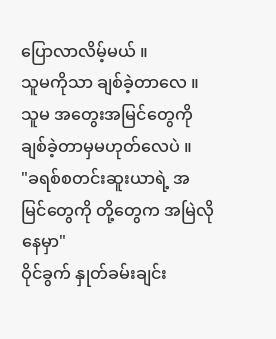ပြောလာလိမ့်မယ် ။
သူမကိုသာ ချစ်ခဲ့တာလေ ။သူမ အတွေးအမြင်တွေကို ချစ်ခဲ့တာမှမဟုတ်လေပဲ ။
"ခရစ်စတင်းဆူးယာရဲ့ အမြင်တွေကို တို့တွေက အမြဲလိုနေမှာ"
ဝိုင်ခွက် နှုတ်ခမ်းချင်း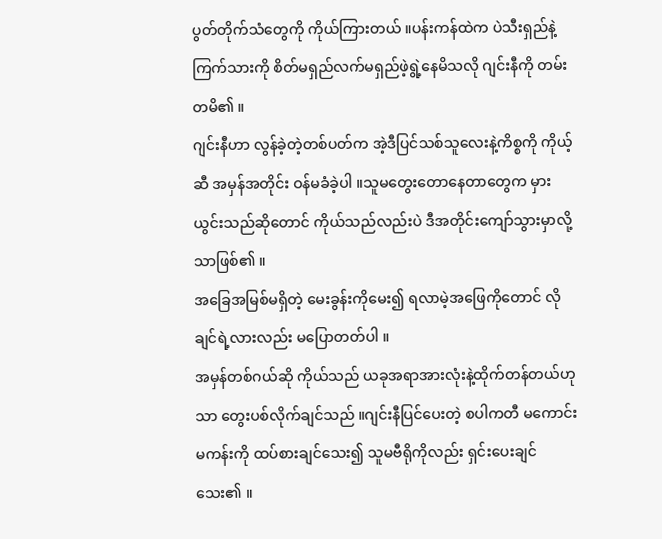ပွတ်တိုက်သံတွေကို ကိုယ်ကြားတယ် ။ပန်းကန်ထဲက ပဲသီးရှည်နဲ့ကြက်သားကို စိတ်မရှည်လက်မရှည်ဖဲ့ရွဲ့နေမိသလို ဂျင်းနီကို တမ်းတမိ၏ ။
ဂျင်းနီဟာ လွန်ခဲ့တဲ့တစ်ပတ်က အဲ့ဒီပြင်သစ်သူလေးနဲ့ကိစ္စကို ကိုယ့်ဆီ အမှန်အတိုင်း ဝန်မခံခဲ့ပါ ။သူမတွေးတောနေတာတွေက မှားယွင်းသည်ဆိုတောင် ကိုယ်သည်လည်းပဲ ဒီအတိုင်းကျော်သွားမှာလို့သာဖြစ်၏ ။
အခြေအမြစ်မရှိတဲ့ မေးခွန်းကိုမေး၍ ရလာမဲ့အဖြေကိုတောင် လိုချင်ရဲ့လားလည်း မပြောတတ်ပါ ။
အမှန်တစ်ဂယ်ဆို ကိုယ်သည် ယခုအရာအားလုံးနဲ့ထိုက်တန်တယ်ဟုသာ တွေးပစ်လိုက်ချင်သည် ။ဂျင်းနီပြင်ပေးတဲ့ စပါကတီ မကောင်းမကန်းကို ထပ်စားချင်သေး၍ သူမဗီရိုကိုလည်း ရှင်းပေးချင်သေး၏ ။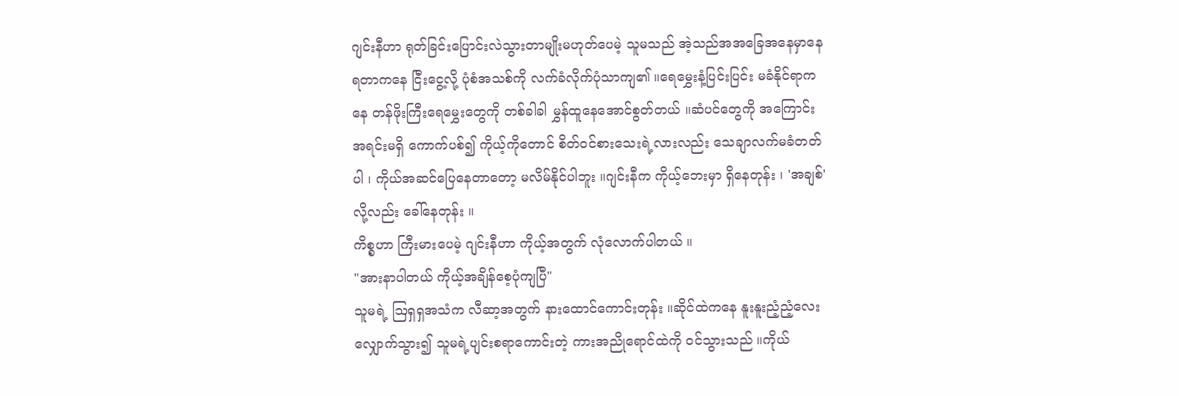ဂျင်းနီဟာ ရုတ်ခြင်းပြောင်းလဲသွားတာမျိုးမဟုတ်ပေမဲ့ သူမသည် အဲ့သည်အအခြေအနေမှာနေရတာကနေ ငြီးငွေ့လို့ ပုံစံအသစ်ကို လက်ခံလိုက်ပုံသာကျ၏ ။ရေမွှေးနံ့ပြင်းပြင်း မခံနိုင်ရာကနေ တန်ဖိုးကြီးရေမွှေးတွေကို တစ်ခါခါ မွှန်ထူနေအောင်စွတ်တယ် ။ဆံပင်တွေကို အကြောင်းအရင်းမရှိ ကောက်ပစ်၍ ကိုယ့်ကိုတောင် စိတ်ဝင်စားသေးရဲ့လားလည်း သေချာလက်မခံတတ်ပါ ၊ ကိုယ်အဆင်ပြေနေတာတော့ မလိမ်နိုင်ပါဘူး ။ဂျင်းနီက ကိုယ့်ဘေးမှာ ရှိနေတုန်း ၊ 'အချစ်'လို့လည်း ခေါ်နေတုန်း ။
ကိစ္စဟာ ကြီးမားပေမဲ့ ဂျင်းနီဟာ ကိုယ့်အတွက် လုံလောက်ပါတယ် ။
"အားနာပါတယ် ကိုယ့်အချိန်စေ့ပုံကျပြီ"
သူမရဲ့ ဩရှရှအသံက လီဆာ့အတွက် နားထောင်ကောင်းတုန်း ။ဆိုင်ထဲကနေ နူးနူးညံ့ညံ့လေး လျှောက်သွား၍ သူမရဲ့ပျင်းစရာကောင်းတဲ့ ကားအညိုရောင်ထဲကို ဝင်သွားသည် ။ကိုယ်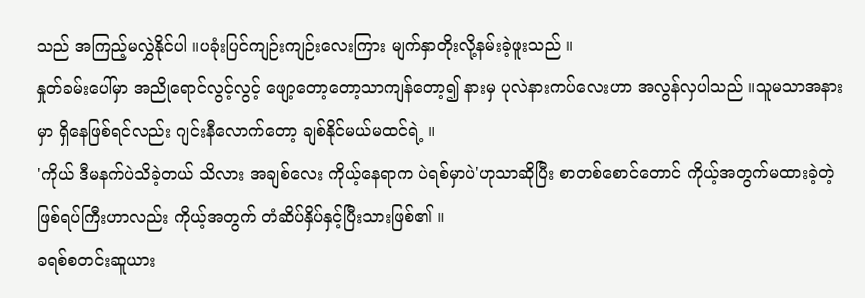သည် အကြည့်မလွှဲနိုင်ပါ ။ပခုံးပြင်ကျဉ်းကျဉ်းလေးကြား မျက်နှာတိုးလို့နမ်းခဲ့ဖူးသည် ။
နှုတ်ခမ်းပေါ်မှာ အညိုရောင်လွင့်လွင့် ဖျော့တော့တော့သာကျန်တော့၍ နားမှ ပုလဲနားကပ်လေးဟာ အလွန်လှပါသည် ။သူမသာအနားမှာ ရှိနေဖြစ်ရင်လည်း ဂျင်းနီလောက်တော့ ချစ်နိုင်မယ်မထင်ရဲ့ ။
'ကိုယ် ဒီမနက်ပဲသိခဲ့တယ် သိလား အချစ်လေး ကိုယ့်နေရာက ပဲရစ်မှာပဲ'ဟုသာဆိုပြီး စာတစ်စောင်တောင် ကိုယ့်အတွက်မထားခဲ့တဲ့ဖြစ်ရပ်ကြီးဟာလည်း ကိုယ့်အတွက် တံဆိပ်နှိပ်နှင့်ပြီးသားဖြစ်၏ ။
ခရစ်စတင်းဆူယား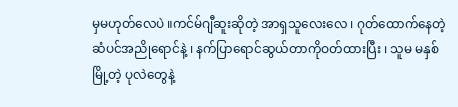မှမဟုတ်လေပဲ ။ကင်မ်ဂျီဆူးဆိုတဲ့ အာရှသူလေးလေ ၊ ဂုတ်ထောက်နေတဲ့ဆံပင်အညိုရောင်နဲ့ ၊ နက်ပြာရောင်ဆွယ်တာကိုဝတ်ထားပြီး ၊ သူမ မနှစ်မြို့တဲ့ ပုလဲတွေနဲ့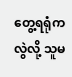တွေ့ရရုံကလွဲလို့ သူမ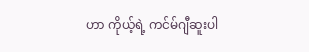ဟာ ကိုယ့်ရဲ့ ကင်မ်ဂျီဆူးပါ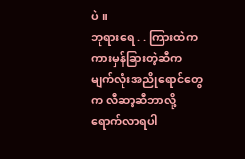ပဲ ။
ဘုရားရေ . . ကြားထဲကကားမှန်ခြားတဲ့ဆီက မျက်လုံးအညိုရောင်တွေက လီဆာ့ဆီဘာလို့ရောက်လာရပါ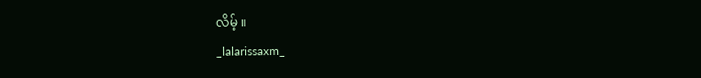လိမ့် ။
_lalarissaxm_